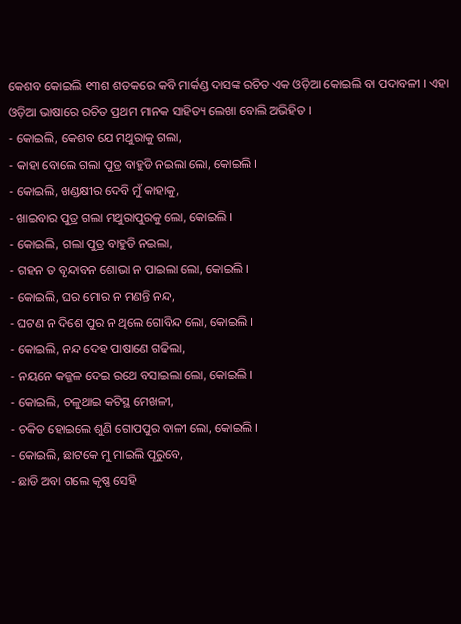କେଶବ କୋଇଲି ୧୩ଶ ଶତକରେ କବି ମାର୍କଣ୍ଡ ଦାସଙ୍କ ରଚିତ ଏକ ଓଡ଼ିଆ କୋଇଲି ବା ପଦାବଳୀ । ଏହା ଓଡ଼ିଆ ଭାଷାରେ ରଚିତ ପ୍ରଥମ ମାନକ ସାହିତ୍ୟ ଲେଖା ବୋଲି ଅଭିହିତ ।
- କୋଇଲି, କେଶବ ଯେ ମଥୁରାକୁ ଗଲା,
- କାହା ବୋଲେ ଗଲା ପୁତ୍ର ବାହୁଡି ନଇଲା ଲୋ, କୋଇଲି ।
- କୋଇଲି, ଖଣ୍ଡକ୍ଷୀର ଦେବି ମୁଁ କାହାକୁ,
- ଖାଇବାର ପୁତ୍ର ଗଲା ମଥୁରାପୁରକୁ ଲୋ, କୋଇଲି ।
- କୋଇଲି, ଗଲା ପୁତ୍ର ବାହୁଡି ନଇଲା,
- ଗହନ ତ ବୃନ୍ଦାବନ ଶୋଭା ନ ପାଇଲା ଲୋ, କୋଇଲି ।
- କୋଇଲି, ଘର ମୋର ନ ମଣନ୍ତି ନନ୍ଦ,
- ଘଟଣ ନ ଦିଶେ ପୁର ନ ଥିଲେ ଗୋବିନ୍ଦ ଲୋ, କୋଇଲି ।
- କୋଇଲି, ନନ୍ଦ ଦେହ ପାଷାଣେ ଗଢିଲା,
- ନୟନେ କଜ୍ଜଳ ଦେଇ ରଥେ ବସାଇଲା ଲୋ, କୋଇଲି ।
- କୋଇଲି, ଚଳୁଥାଇ କଟିସ୍ଥ ମେଖଳୀ,
- ଚକିତ ହୋଇଲେ ଶୁଣି ଗୋପପୁର ବାଳୀ ଲୋ, କୋଇଲି ।
- କୋଇଲି, ଛାଟକେ ମୁ ମାଇଲି ପୂରୁବେ,
- ଛାଡି ଅବା ଗଲେ କୃଷ୍ଣ ସେହି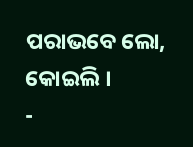ପରାଭବେ ଲୋ, କୋଇଲି ।
-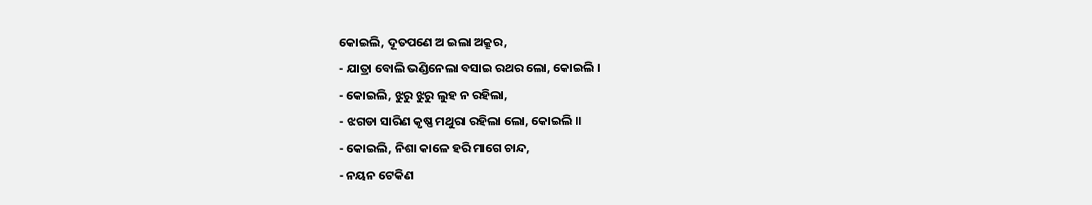କୋଇଲି, ଦୂତପଣେ ଅ ଇଲା ଅକ୍ରୂର,
- ଯାତ୍ରା ବୋଲି ଭଣ୍ଡିନେଲା ବସାଇ ରଥର ଲୋ, କୋଇଲି ।
- କୋଇଲି, ଝୁରୁ ଝୁରୁ ଲୁହ ନ ରହିଲା,
- ଝଗଡା ସାରିଣ କୃଷ୍ଣ ମଥୁରା ରହିଲା ଲୋ, କୋଇଲି ॥
- କୋଇଲି, ନିଶା କାଳେ ହରି ମାଗେ ଚାନ୍ଦ,
- ନୟନ ଟେକିଣ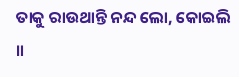ତାକୁ ରାଉଥାନ୍ତି ନନ୍ଦ ଲୋ, କୋଇଲି ॥